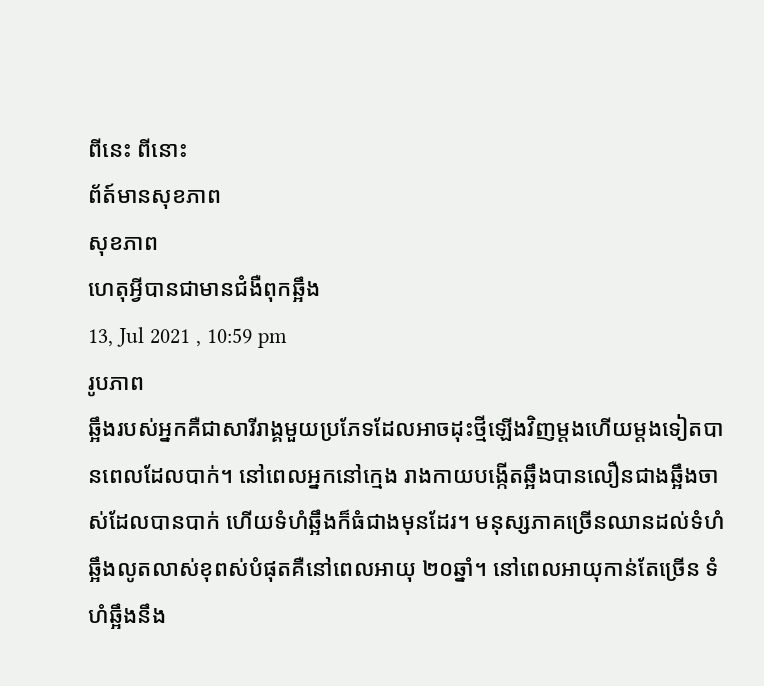ពីនេះ ពីនោះ
ព័ត៍មានសុខភាព
សុខភាព
ហេតុអ្វីបានជាមានជំងឺពុកឆ្អឹង
13, Jul 2021 , 10:59 pm
រូបភាព
ឆ្អឹងរបស់អ្នកគឺជាសារីរាង្គមួយប្រភែទដែលអាចដុះថ្មីឡើងវិញម្តងហើយម្តងទៀតបានពេលដែលបាក់។ នៅពេលអ្នកនៅក្មេង រាងកាយបង្កើតឆ្អឹងបានលឿនជាងឆ្អឹងចាស់ដែលបានបាក់ ហើយទំហំឆ្អឹងក៏ធំជាងមុនដែរ។ មនុស្សភាគច្រើនឈានដល់ទំហំឆ្អឹងលូតលាស់ខុពស់បំផុតគឺនៅពេលអាយុ ២០ឆ្នាំ។ នៅពេលអាយុកាន់តែច្រើន ទំហំឆ្អឹងនឹង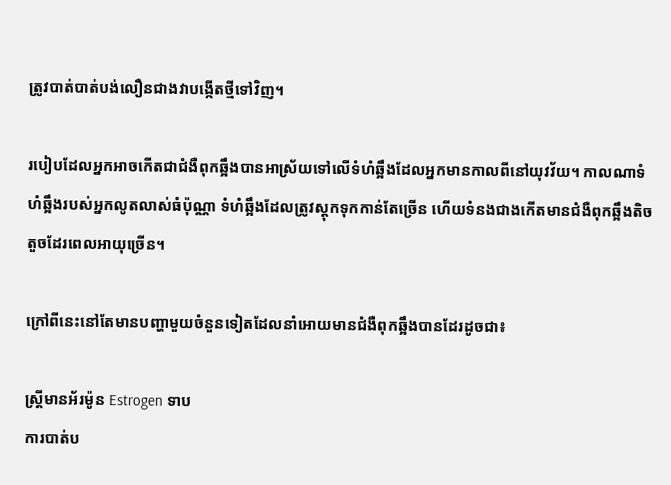ត្រូវបាត់បាត់បង់លឿនជាងវាបង្កើតថ្មីទៅវិញ។

របៀបដែលអ្នកអាចកើតជាជំងឺពុកឆ្អឹងបានអាស្រ័យទៅលើទំហំឆ្អឹងដែលអ្នកមានកាលពីនៅយុវវ័យ។ កាលណាទំហំឆ្អឹងរបស់អ្នកលូតលាស់ធំប៉ុណ្ណា ទំហំឆ្អឹងដែលត្រូវស្តុកទុកកាន់តែច្រើន ហើយទំនងជាងកើតមានជំងឺពុកឆ្អឹងតិចតួចដែរពេលអាយុច្រើន។

ក្រៅពីនេះនៅតែមានបញ្ហាមួយចំនួនទៀតដែលនាំអោយមានជំងឺពុកឆ្អឹងបានដែរដូចជា៖

ស្ត្រីមានអ័រម៉ូន Estrogen ទាប
ការបាត់ប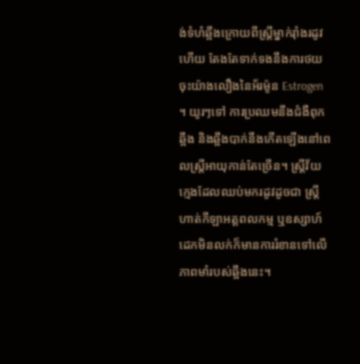ង់ទំហំឆ្អឹងក្រោយពីស្ត្រីម្នាក់រ៉ាំងរដូវហើយ តែងតែទាក់ទងនឹងការថយចុះយ៉ាងលឿងនៃអ័រម៉ូន Estrogen ។ យូរៗទៅ ការប្រឈមនឹងជំងឺពុកឆ្អឹង និងឆ្អឹងបាក់នឹងកើតឡើងនៅពេលស្ត្រីអាយុកាន់តែច្រើន។ ស្ត្រីវ័យក្មេងដែលឈប់មករដូវដូចជា ស្ត្រីហាត់កីឡាអត្តពលកម្ម ឬឧស្សាហ៍ដេកមិនលក់ក៏មានការរំខានទៅលើភាពមាំរបស់ឆ្អឹងនេះ។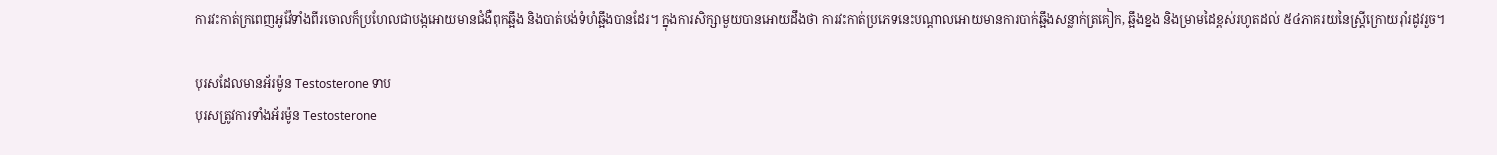ការវះកាត់ក្រពេញអូវ៉ែទាំងពីរចោលក៏ប្រហែលជាបង្កអោយមានជំងឺពុកឆ្អឹង និងបាត់បង់ទំហំឆ្អឹងបានដែរ។ ក្នុងការសិក្សាមួយបានអោយដឹងថា ការវះកាត់ប្រភេទនេះបណ្តាលអោយមានការបាក់ឆ្អឹងសន្លាក់ត្រគៀក, ឆ្អឹងខ្នង និងម្រាមដៃខ្ពស់រហូតដល់ ៥៤ភាគរយនៃស្ត្រីក្រោយរ៉ាំរដូវរួច។

បុរសដែលមានអ័រម៉ូន Testosterone ទាប
បុរសត្រូវការទាំងអ័រម៉ូន Testosterone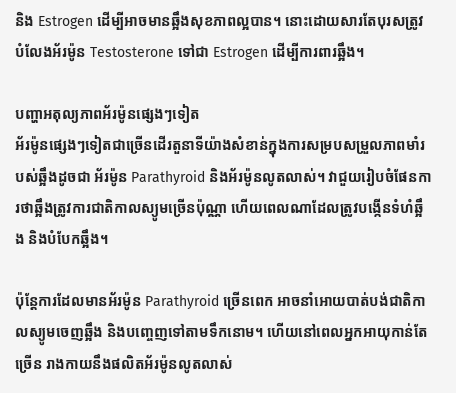និង Estrogen ដើម្បីអាចមានឆ្អឹងសុខភាពល្អបាន។ នោះដោយសារតែបុរសត្រូវបំលែងអ័រម៉ូន Testosterone ទៅជា Estrogen ដើម្បីការពារឆ្អឹង។

បញ្ហាអតុល្យភាពអ័រម៉ូនផ្សេងៗទៀត
អ័រម៉ូនផ្សេងៗទៀតជាច្រើនដើរតួនាទីយ៉ាងសំខាន់ក្នុងការសម្របសម្រួលភាពមាំរបស់ឆ្អឹងដូចជា អ័រម៉ូន Parathyroid និងអ័រម៉ូនលូតលាស់។ វាជួយរៀបចំផែនការថាឆ្អឹងត្រូវការជាតិកាលស្យូមច្រើនប៉ុណ្ណា ហើយពេលណាដែលត្រូវបង្កើនទំហំឆ្អឹង និងបំបែកឆ្អឹង។

ប៉ុន្តែការដែលមានអ័រម៉ូន Parathyroid ច្រើនពេក អាចនាំអោយបាត់បង់ជាតិកាលស្យូមចេញឆ្អឹង និងបញ្ចេញទៅតាមទឹកនោម។ ហើយនៅពេលអ្នកអាយុកាន់តែច្រើន រាងកាយនឹងផលិតអ័រម៉ូនលូតលាស់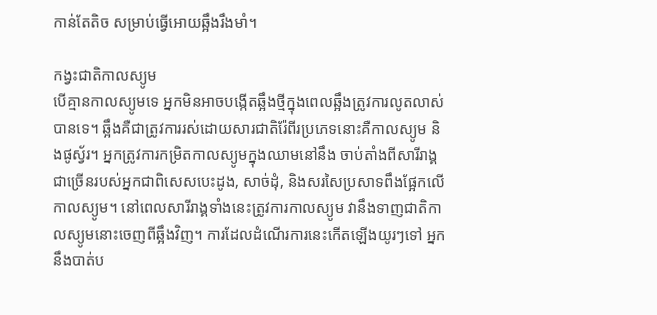កាន់តែតិច សម្រាប់ធ្វើអោយឆ្អឹងរឹងមាំ។

កង្វះជាតិកាលស្យូម
បើគ្មានកាលស្យូមទេ អ្នកមិនអាចបង្កើតឆ្អឹងថ្មីក្នុងពេលឆ្អឹងត្រូវការលូតលាស់បានទេ។ ឆ្អឹងគឺជាត្រូវការរស់ដោយសារជាតិរ៉ែពីរប្រភេទនោះគឺកាលស្យូម និងផូស្វ័រ។ អ្នកត្រូវការកម្រិតកាលស្យូមក្នុងឈាមនៅនឹង ចាប់តាំងពីសារីរាង្គជាច្រើនរបស់អ្នកជាពិសេសបេះដូង, សាច់ដុំ, និងសរសៃប្រសាទពឹងផ្អែកលើកាលស្យូម។ នៅពេលសារីរាង្គទាំងនេះត្រូវការកាលស្យូម វានឹងទាញជាតិកាលស្យូមនោះចេញពីឆ្អឹងវិញ។ ការដែលដំណើរការនេះកើតឡើងយូរៗទៅ អ្នកនឹងបាត់ប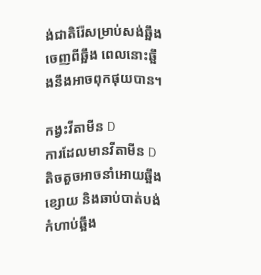ង់ជាតិរ៉ែសម្រាប់សង់ឆ្អឹងចេញពីឆ្អឹង ពេលនោះឆ្អឹងនឹងអាចពុកផុយបាន។

កង្វះវីតាមីន D
ការដែលមានវីតាមីន D តិចតួចអាចនាំអោយឆ្អឹងខ្សោយ និងឆាប់បាត់បង់កំហាប់ឆ្អឹង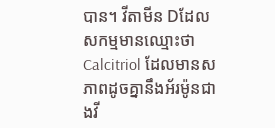បាន។ វីតាមីន Dដែលសកម្មមានឈ្មោះថា Calcitriol ដែលមានសភាពដូចគ្នានឹងអ័រម៉ូនជាងវី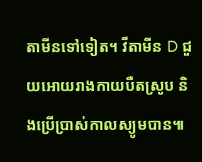តាមីនទៅទៀត។ វីតាមីន D ជួយអោយរាងកាយបឺតស្រូប និងប្រើប្រាស់កាលស្យូមបាន៕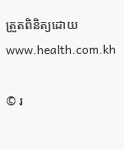ត្រួតពិនិត្យដោយ www.health.com.kh

© រ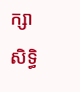ក្សាសិទ្ធិ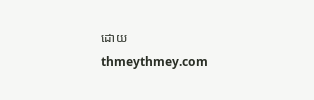ដោយ thmeythmey.com